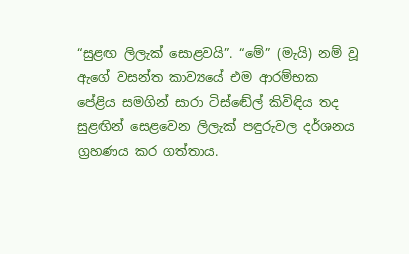“සුළඟ ලිලැක් සොළවයි”. “මේ” (මැයි) නම් වූ ඇගේ වසන්ත කාව්‍යයේ එම ආරම්භක පේළිය සමගින් සාරා ටිස්ඬේල් කිවිඳිය තද සුළඟින් සෙළවෙන ලිලැක් පඳුරුවල දර්ශනය ග්‍රහණය කර ගත්තාය.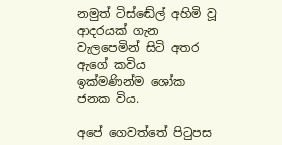නමුත් ටිස්ඬේල් අහිමි වූ ආදරයක් ගැන වැලපෙමින් සිටි අතර ඇගේ කවිය ඉක්මණින්ම ශෝක ජනක විය.

අපේ ගෙවත්තේ පිටුපස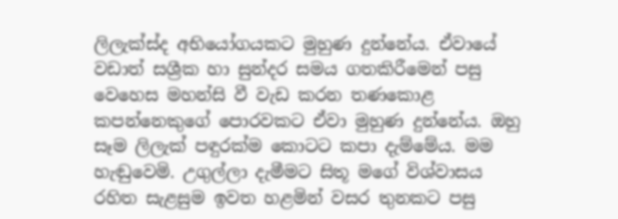ලිලැක්ස්ද අභියෝගයකට මුහුණ දුන්නේය. ඒවායේ වඩාත් සශ්‍රීක හා සුන්දර සමය ගතකිරීමෙන් පසු වෙහෙස මහන්සි වී වැඩ කරන තණකොළ කපන්නෙකුගේ පොරවකට ඒවා මුහුණ දුන්නේය. ඔහු සෑම ලිලැක් පඳුරක්ම කොටට කපා දැම්මේය. මම හැඬුවෙමි. උගුල්ලා දැමීමට සිතූ මගේ විශ්වාසය රහිත සැළසුම ඉවත හළමින් වසර තුනකට පසු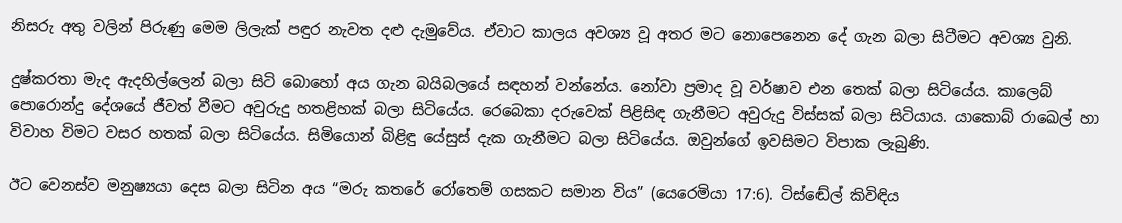නිසරු අතු වලින් පිරුණු මෙම ලිලැක් පඳුර නැවත දළු දැමුවේය. ඒවාට කාලය අවශ්‍ය වූ අතර මට නොපෙනෙන දේ ගැන බලා සිටීමට අවශ්‍ය වුනි.

දුෂ්කරතා මැද ඇදහිල්ලෙන් බලා සිටි බොහෝ අය ගැන බයිබලයේ සඳහන් වන්නේය. නෝවා ප්‍රමාද වූ වර්ෂාව එන තෙක් බලා සිටියේය. කාලෙබ් පොරොන්දු දේශයේ ජීවත් වීමට අවුරුදු හතළිහක් බලා සිටියේය. රෙබෙකා දරුවෙක් පිළිසිඳ ගැනීමට අවුරුදු විස්සක් බලා සිටියාය. යාකොබ් රාඛෙල් හා විවාහ විමට වසර හතක් බලා සිටියේය. සිමියොන් බිළිඳු යේසුස් දැක ගැනීමට බලා සිටියේය. ඔවුන්ගේ ඉවසිමට විපාක ලැබුණි.

ඊට වෙනස්ව මනුෂ්‍යයා දෙස බලා සිටින අය “මරු කතරේ රෝතෙම් ගසකට සමාන විය” (යෙරෙමියා 17:6). ටිස්ඬේල් කිවිඳිය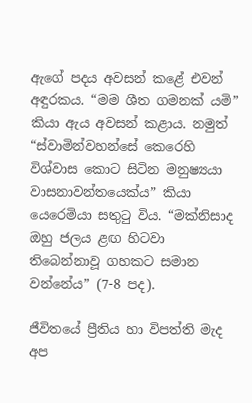ඇගේ පදය අවසන් කළේ එවන් අඳුරකය. “මම ශීත ගමනක් යමි” කියා ඇය අවසන් කළාය. නමුත් “ස්වාමින්වහන්සේ කෙරෙහි විශ්වාස කොට සිටින මනුෂ්‍යයා වාසනාවන්තයෙක්ය” කියා යෙරෙමියා සතුටු විය. “මක්නිසාද ඔහු ජලය ළඟ හිටවා තිබෙන්නාවූ ගහකට සමාන වන්නේය” (7-8 පද).

ජීවිතයේ ප්‍රීතිය හා විපත්ති මැද අප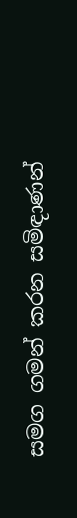සමග ගමන් කරන සමිඳාණන්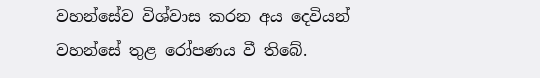වහන්සේව විශ්වාස කරන අය දෙවියන් වහන්සේ තුළ රෝපණය වී තිබේ.